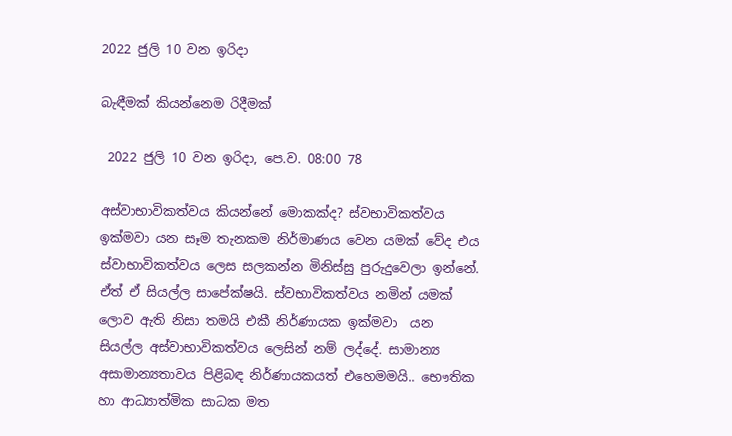2022 ජුලි 10 වන ඉරිදා

බැඳීමක් කියන්නෙම රිදීමක්

 2022 ජුලි 10 වන ඉරිදා, පෙ.ව. 08:00 78

අස්වාභාවිකත්වය කියන්නේ මොකක්ද? ස්වභාවිකත්වය ඉක්මවා යන සෑම තැනකම නිර්මාණය වෙන යමක් වේද එය ස්වාභාවිකත්වය ලෙස සලකන්න මිනිස්සු පුරුදුවෙලා ඉන්නේ. ඒත් ඒ සියල්ල සාපේක්ෂයි. ස්වභාවිකත්වය නමින් යමක් ලොව ඇති නිසා තමයි එකී නිර්ණායක ඉක්මවා  යන සියල්ල අස්වාභාවිකත්වය ලෙසින් නම් ලද්දේ. සාමාන්‍ය අසාමාන්‍යතාවය පිළිබඳ නිර්ණායකයත් එහෙමමයි.. භෞතික හා ආධ්‍යාත්මික සාධක මත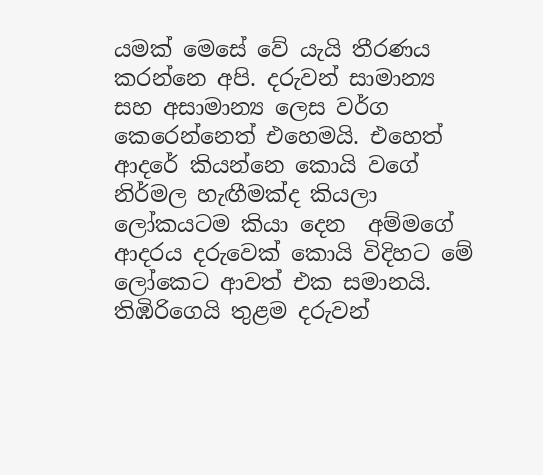යමක් මෙසේ වේ යැයි තීරණය කරන්නෙ අපි. දරුවන් සාමාන්‍ය සහ අසාමාන්‍ය ලෙස වර්ග කෙරෙන්නෙත් එහෙමයි. එහෙත් ආදරේ කියන්නෙ කොයි වගේ නිර්මල හැඟීමක්ද කියලා ලෝකයටම කියා දෙන  අම්මගේ ආදරය දරුවෙක් කොයි විදිහට මේ ලෝකෙට ආවත් එක සමානයි. තිඹිරිගෙයි තුළම දරුවන්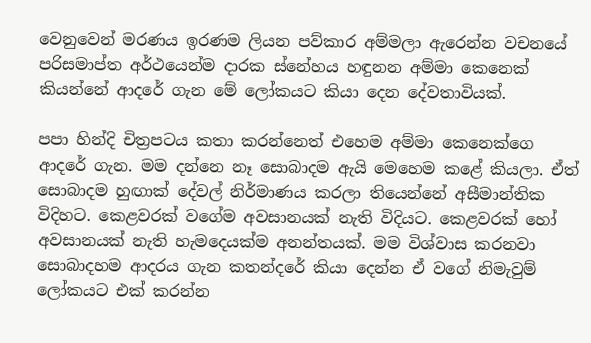වෙනුවෙන් මරණය ඉරණම ලියන පව්කාර අම්මලා ඇරෙන්න වචනයේ පරිසමාප්ත අර්ථයෙන්ම දාරක ස්නේහය හඳුනන අම්මා කෙනෙක් කියන්නේ ආදරේ ගැන මේ ලෝකයට කියා දෙන දේවතාවියක්.

පපා හින්දි චිත්‍රපටය කතා කරන්නෙත් එහෙම අම්මා කෙනෙක්ගෙ ආදරේ ගැන. මම දන්නෙ නෑ සොබාදම ඇයි මෙහෙම කළේ කියලා. ඒත් සොබාදම හුඟාක් දේවල් නිර්මාණය කරලා තියෙන්නේ අසීමාන්තික විදිහට. කෙළවරක් වගේම අවසානයක් නැති විදියට. කෙළවරක් හෝ අවසානයක් නැති හැමදෙයක්ම අනන්තයක්. මම විශ්වාස කරනවා සොබාදහම ආදරය ගැන කතන්දරේ කියා දෙන්න ඒ වගේ නිමැවුම් ලෝකයට එක් කරන්න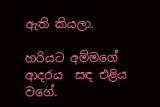ඇති කියලා.

හරියට අම්මගේ ආදරය  සඳ එළිය වගේ.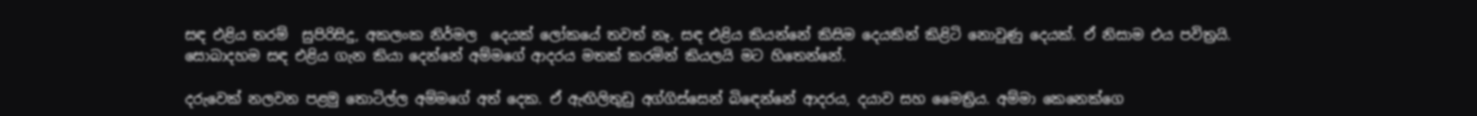සඳ එළිය තරම්  සුපිරිසිදු, අකලංක නිර්මල  දෙයක් ලෝකයේ තවත් නෑ. සඳ එළිය කියන්නේ කිසිම දෙයකින් කිළිටි නොවුණු දෙයක්. ඒ නිසාම එය පවිත්‍රයි. සොබාදහම සඳ එළිය ගැන කියා දෙන්නේ අම්මගේ ආදරය මතක් කරමින් කියලයි මට හිතෙන්නේ.

දරුවෙක් නලවන පළමු තොටිල්ල අම්මගේ අත් දෙක. ඒ ඇඟිලිතුඩු අග්ගිස්සෙන් බිඳෙන්නේ ආදරය, දයාව සහ මෛත්‍රිය. අම්මා කෙනෙක්ගෙ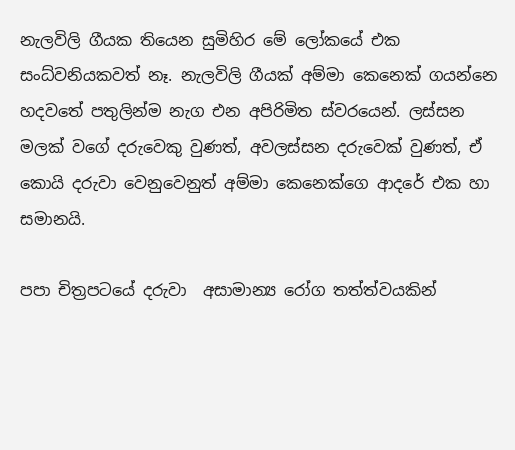නැලවිලි ගීයක තියෙන සුමිහිර මේ ලෝකයේ එක සංධ්වනියකවත් නෑ. නැලවිලි ගීයක් අම්මා කෙනෙක් ගයන්නෙ හදවතේ පතුලින්ම නැග එන අපිරිමිත ස්වරයෙන්. ලස්සන මලක් වගේ දරුවෙකු වුණත්, අවලස්සන දරුවෙක් වුණත්, ඒ කොයි දරුවා වෙනුවෙනුත් අම්මා කෙනෙක්ගෙ ආදරේ එක හා සමානයි.

පපා චිත්‍රපටයේ දරුවා  අසාමාන්‍ය රෝග තත්ත්වයකින්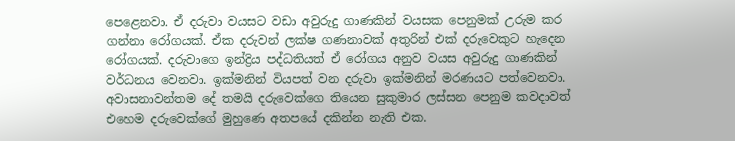පෙළෙනවා. ඒ දරුවා වයසට වඩා අවුරුදු ගාණකින් වයසක පෙනුමක් උරුම කර ගන්නා රෝගයක්. ඒක දරුවන් ලක්ෂ ගණනාවක් අතුරින් එක් දරුවෙකුට හැදෙන රෝගයක්. දරුවාගෙ ඉන්ද්‍රිය පද්ධතියත් ඒ රෝගය අනුව වයස අවුරුදු ගාණකින් වර්ධනය වෙනවා. ඉක්මනින් වියපත් වන දරුවා ඉක්මනින් මරණයට පත්වෙනවා. අවාසනාවන්තම දේ තමයි දරුවෙක්ගෙ තියෙන සුකුමාර ලස්සන පෙනුම කවදාවත් එහෙම දරුවෙක්ගේ මුහුණෙ අතපයේ දකින්න නැති එක.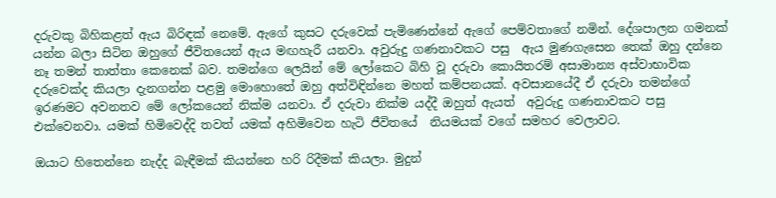දරුවකු බිහිකළත් ඇය බිරිඳක් නෙමේ. ඇගේ කුසට දරුවෙක් පැමිණෙන්නේ ඇගේ පෙම්වතාගේ නමින්. දේශපාලන ගමනක් යන්න බලා සිටින ඔහුගේ ජීවිතයෙන් ඇය මඟහැරී යනවා. අවුරුදු ගණනාවකට පසු  ඇය මුණගැසෙන තෙක් ඔහු දන්නෙ නෑ තමන් තාත්තා කෙනෙක් බව. තමන්ගෙ ලෙයින් මේ ලෝකෙට බිහි වූ දරුවා කොයිතරම් අසාමාන්‍ය අස්වාභාවික දරුවෙක්ද කියලා දැනගන්න පළමු මොහොතේ ඔහු අත්විඳින්නෙ මහත් කම්පනයක්. අවසානයේදී ඒ දරුවා තමන්ගේ ඉරණමට අවනතව මේ ලෝකයෙන් නික්ම යනවා. ඒ දරුවා නික්ම යද්දී ඔහුත් ඇයත්  අවුරුදු ගණනාවකට පසු එක්වෙනවා. යමක් හිමිවෙද්දි තවත් යමක් අහිමිවෙන හැටි ජීවිතයේ  නියමයක් වගේ සමහර වෙලාවට.

ඔයාට හිතෙන්නෙ නැද්ද බැඳීමක් කියන්නෙ හරි රිදීමක් කියලා. මුදුන්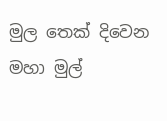මුල තෙක් දිවෙන මහා මුල්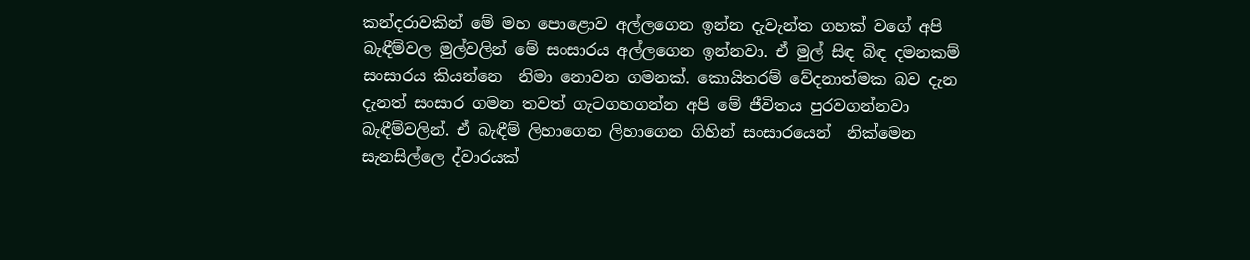කන්දරාවකින් මේ මහ පොළොව අල්ලගෙන ඉන්න දැවැන්ත ගහක් වගේ අපි බැඳීම්වල මුල්වලින් මේ සංසාරය අල්ලගෙන ඉන්නවා. ඒ මුල් සිඳ බිඳ දමනකම් සංසාරය කියන්නෙ  නිමා නොවන ගමනක්. කොයිතරම් වේදනාත්මක බව දැන දැනත් සංසාර ගමන තවත් ගැටගහගන්න අපි මේ ජීවිතය පුරවගන්නවා බැඳීම්වලින්. ඒ බැඳීම් ලිහාගෙන ලිහාගෙන ගිහින් සංසාරයෙන්  නික්මෙන සැනසිල්ලෙ ද්වාරයක්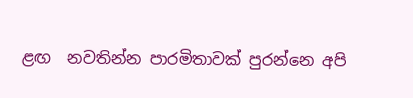ළඟ  නවතින්න පාරමිතාවක් පුරන්නෙ අපි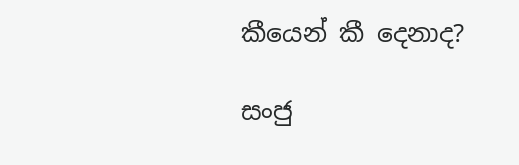කීයෙන් කී දෙනාද?

සංජු